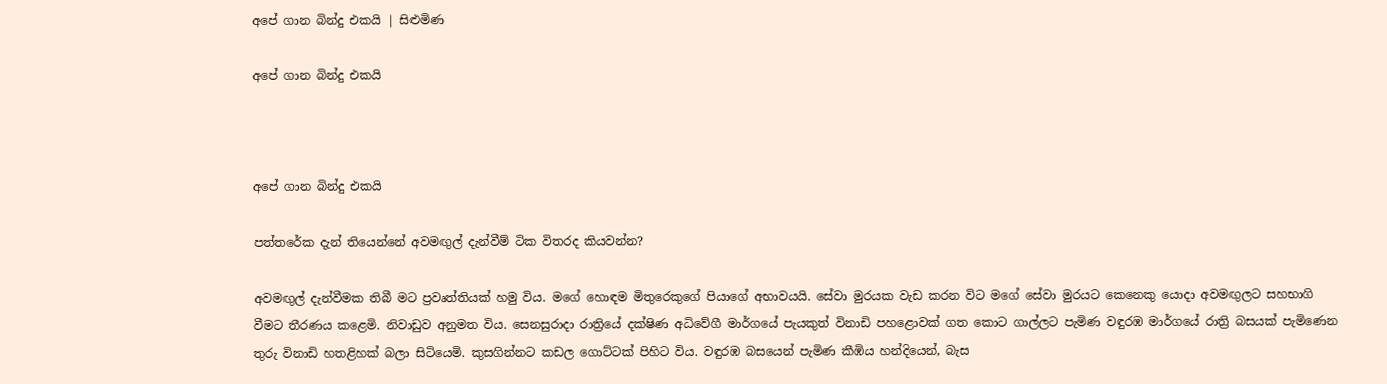අපේ ගාන බින්දු එකයි | සිළුමිණ

අපේ ගාන බින්දු එකයි



අපේ ගාන බින්දු එකයි

පත්තරේක දැන් තියෙන්නේ අවමඟුල් දැන්වීම් ටික විතරද කියවන්න?

අවමඟුල් දැන්වීමක තිබී මට ප්‍රවෘත්තියක් හමු විය. මගේ හොඳම මිතුරෙකුගේ පියාගේ අභාවයයි. සේවා මුරයක වැඩ කරන විට මගේ සේවා මුරයට කෙනෙකු යොදා අවමඟුලට සහභාගි වීමට තීරණය කළෙමි. නිවාඩුව අනුමත විය. සෙනසුරාදා රාත්‍රියේ දක්ෂිණ අධිවේගී මාර්ගයේ පැයකුත් විනාඩි පහළොවක් ගත කොට ගාල්ලට පැමිණ වඳුරඹ මාර්ගයේ රාත්‍රි බසයක් පැමිණෙන තුරු විනාඩි හතළිහක් බලා සිටියෙමි. කුසගින්නට කඩල ගොට්ටක් පිහිට විය. වඳුරඹ බසයෙන් පැමිණ කීඹිය හන්දියෙන්, බැස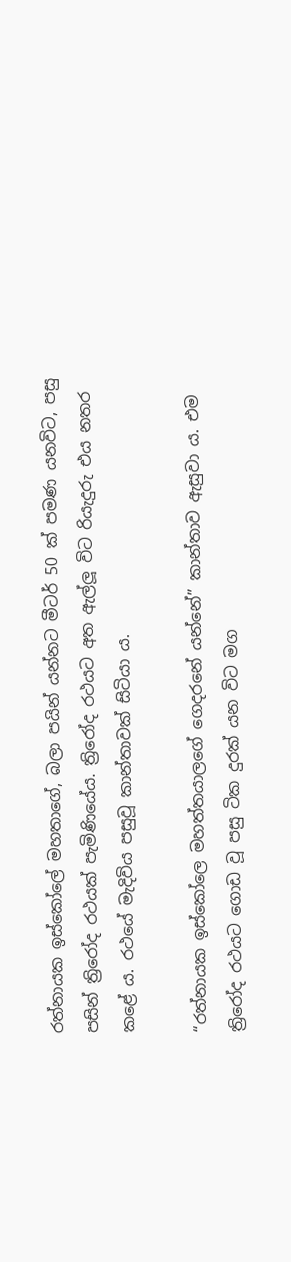රත්නායක ඉස්කෝලේ මහතාගේ, බලා පයින් යන්නට මීටර් 50 ක් පමණ යනවිට, පසු පසින් ත්‍රිරෝද රථයක් පැමිණියේය. ත්‍රි‍‍රෝද රථයට අත ඇල්ලූ විට රියැදුරු එය නතර කළේ ය. රථයේ මැදිවිය පසුවූ කාන්තාවක් සිටියා ය.

“රත්නායක ඉස්කෝලෙ මහත්තයාලගේ ගෙදරනේ යන්නේ” කාන්තාව ඇසුවා ය‍. එම ත්‍රිරෝද රථයට ගොඩ වූ පසු ටික දුරක් යන විට මග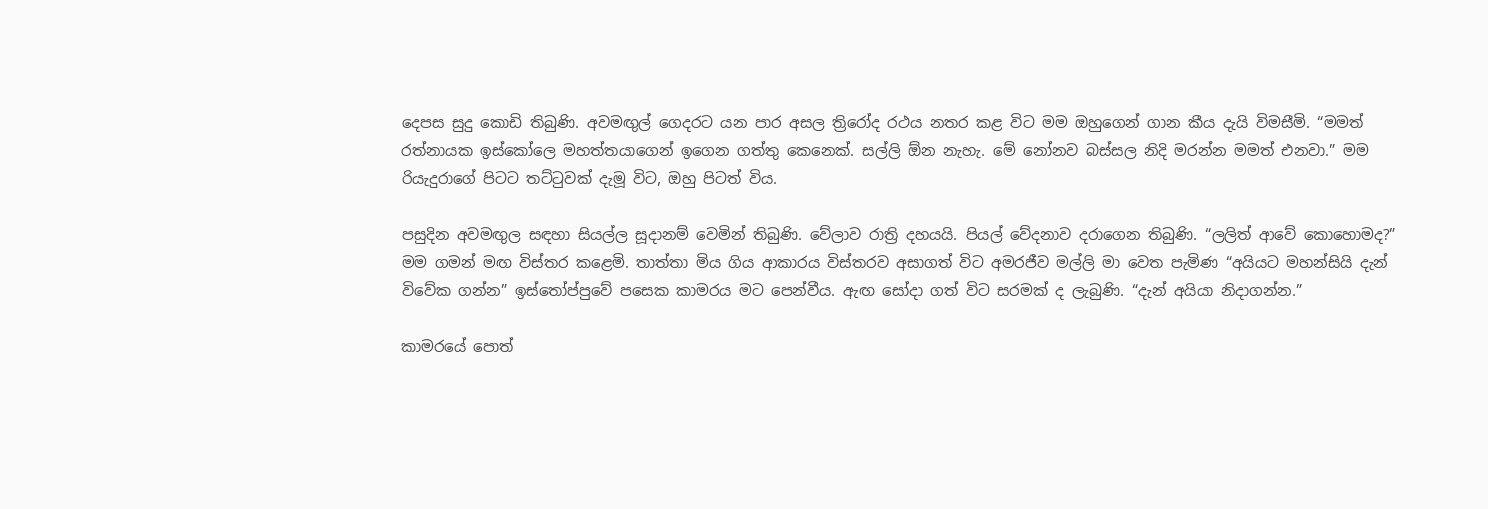දෙපස සුදු කොඩි තිබුණි. අවමඟුල් ගෙදරට යන පාර අසල ත්‍රිරෝද රථය නතර කළ විට ‍මම ඔහුගෙන් ගාන කීය දැයි විමස‍ීමි. “මමත් රත්නායක ඉස්කෝලෙ මහත්තයාගෙන් ඉගෙන ගත්තු කෙනෙක්. සල්ලි ඕන නැහැ. මේ නෝනව බස්සල නිදි මරන්න මමත් එනවා.” මම රියැදුරාගේ පිටට තට්ටුවක් දැමූ විට, ඔහු පිටත් විය.

පසුදින අවමඟුල සඳහා සියල්ල සූදානම් වෙමින් තිබුණි. වේලාව රාත්‍රි දහයයි. පියල් වේදනාව දරාගෙන තිබුණි. “ලලිත් ආවේ කොහොමද?” මම ගමන් මඟ විස්තර කළෙමි. තාත්තා මිය ගිය ආකාරය විස්තරව අසාගත් විට අමරජීව මල්ලි මා වෙත පැමිණ “අයියට මහන්සියි දැන් විවේක ගන්න” ඉස්තෝප්පුවේ පසෙක කාමරය මට පෙන්වීය. ඇඟ සෝදා ගත් විට සරමක් ද ලැබුණි. “දැන් අයියා නිදාගන්න.”

කාමරයේ පොත්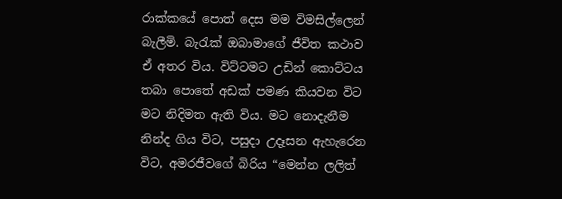රාක්කයේ පොත් දෙස මම විමසිල්ලෙන් බැලීමි. බැරැක් ඔබාමාගේ ජීවිත කථාව ඒ අතර විය. විට්ටමට උඩින් කොට්ටය තබා පොතේ අඩක් පමණ කියවන විට මට නිදිමත ඇති විය. මට නොදැනීම නින්ද ගිය විට, පසුදා උදෑසන ඇහැරෙන විට, අමරජීවගේ බිරිය “මෙන්න ලලිත්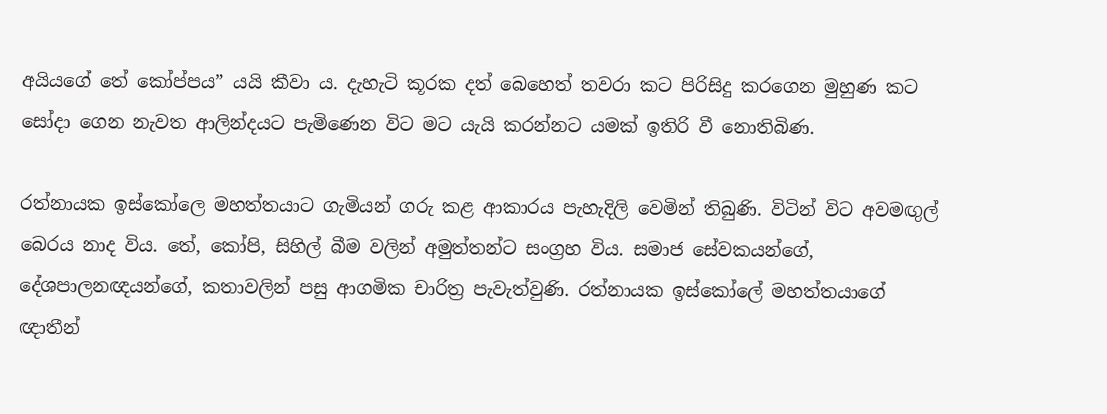අයියගේ තේ කෝප්පය” යයි කීවා ය. දැහැටි කූරක දත් බෙහෙත් තවරා කට පිරිසිදු කරගෙන මුහුණ කට සෝදා ගෙන නැවත ආලින්දයට පැමිණෙන විට මට යැයි කරන්නට යමක් ඉතිරි වී නොතිබිණ.

රත්නායක ඉස්කෝලෙ මහත්තයාට ගැමියන් ගරු කළ ආකාරය පැහැදිලි වෙමින් තිබුණි. විටින් විට අවමඟුල් බෙරය නාද විය. තේ, කෝපි, සිහිල් බීම වලින් අමුත්තන්ට සංග්‍රහ විය. සමාජ සේවකයන්ගේ, දේශපාලනඥයන්ගේ, කතාවලින් පසු ආගමික චාරිත්‍ර පැවැත්වුණි. රත්නායක ඉස්කෝලේ මහත්තයාගේ ඥාතීන්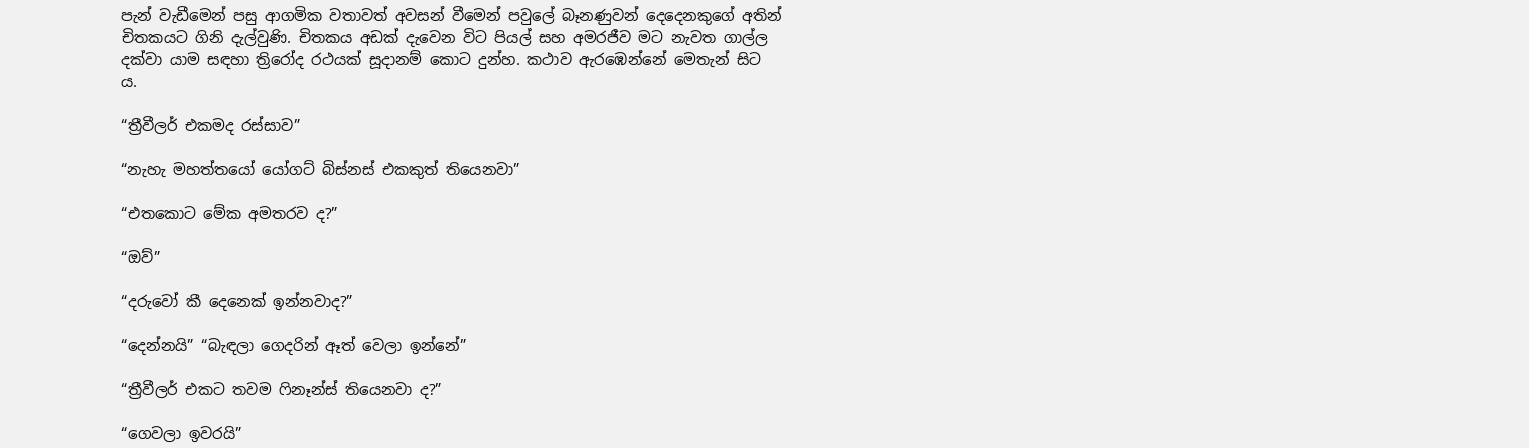පැන් වැඩීමෙන් පසු ආගමික වතාවත් අවසන් වීමෙන් පවුලේ බෑනණුවන් දෙදෙනකුගේ අතින් චිතකයට ගිනි දැල්වුණි. චිතකය අඩක් දැවෙන විට පියල් සහ අමරජීව මට නැවත ගාල්ල දක්වා යාම සඳහා ත්‍රිරෝද රථයක් සූදානම් කොට දුන්හ. කථාව ඇරඹෙන්නේ මෙතැන් සිට ය.

“ත්‍රීවීලර් එකමද රස්සාව”

“නැහැ මහත්තයෝ යෝගට් බිස්නස් එකකුත් තියෙනවා”

“එතකොට මේක අමතරව ද?”

“ඔව්”

“දරුවෝ කී දෙනෙක් ඉන්නවාද?”

“දෙන්නයි” “බැඳලා ගෙදරින් ඈත් වෙලා ඉන්නේ”

“ත්‍රීවීලර් එකට තවම ෆිනෑන්ස් තියෙනවා ද?”

“ගෙවලා ඉවරයි”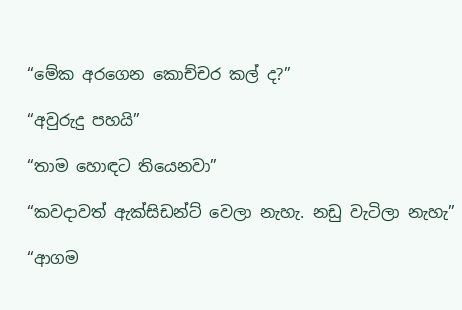“මේක අරගෙන කොච්චර කල් ද?”

“අවුරුදු පහයි”

“තාම හොඳට තියෙනවා”

“කවදාවත් ඇක්සිඩන්ට් වෙලා නැහැ. නඩු වැටිලා නැහැ”

“ආගම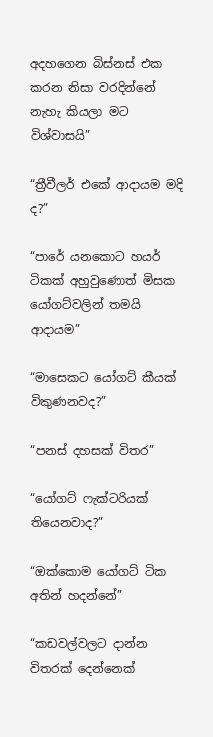අදහගෙන බිස්නස් එක කරන නිසා වරදින්නේ නැහැ කියලා මට විශ්වාසයි”

“ත්‍රීවීලර් එකේ ආදායම මදි ද?”

“පාරේ යනකොට හයර් ටිකක් අහුවුණොත් මිසක යෝගට්වලින් තමයි ආදායම”

“මාසෙකට යෝගට් කීයක් විකුණනවද?”

“පනස් දහසක් විතර”

“යෝගට් ෆැක්ටරියක් තියෙනවාද?”

“ඔක්කොම යෝගට් ටික අතින් හදන්නේ”

“කඩවල්වලට දාන්න විතරක් දෙන්නෙක්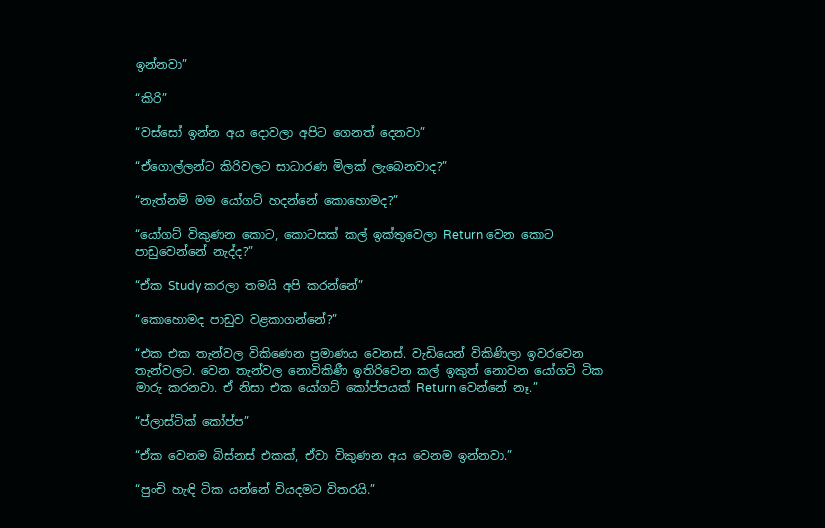ඉන්නවා”

“කිරි”

“වස්සෝ ඉන්න අය දොවලා අපිට ගෙනත් දෙනවා”

“ඒගොල්‍ලන්ට කිරිවලට සාධාරණ මිලක් ලැබෙනවාද?”

“නැත්නම් මම යෝගට් හදන්නේ කොහොමද?”

“යෝගට් විකුණන කොට, කොටසක් කල් ඉක්තුවෙලා Return වෙන කොට පාඩුවෙන්නේ නැද්ද?”

“ඒක Study කරලා තමයි අපි කරන්නේ”

“කොහොමද පාඩුව වළකාගන්නේ?”

“එක එක තැන්වල විකිණෙන ප්‍රමාණය වෙනස්. වැඩියෙන් විකිණිලා ඉවරවෙන තැන්වලට. වෙන තැන්වල නොවිකිණී ඉතිරිවෙන කල් ඉකුත් නොවන යෝගට් ටික මාරු කරනවා. ඒ නිසා එක යෝගට් කෝප්පයක් Return වෙන්නේ නෑ.”

“ප්ලාස්ටික් කෝප්ප”

“ඒක වෙනම බිස්නස් එකක්, ඒවා විකුණන අය වෙනම ඉන්නවා.”

“පුංචි හැඳි ටික යන්නේ වියදමට විතරයි.”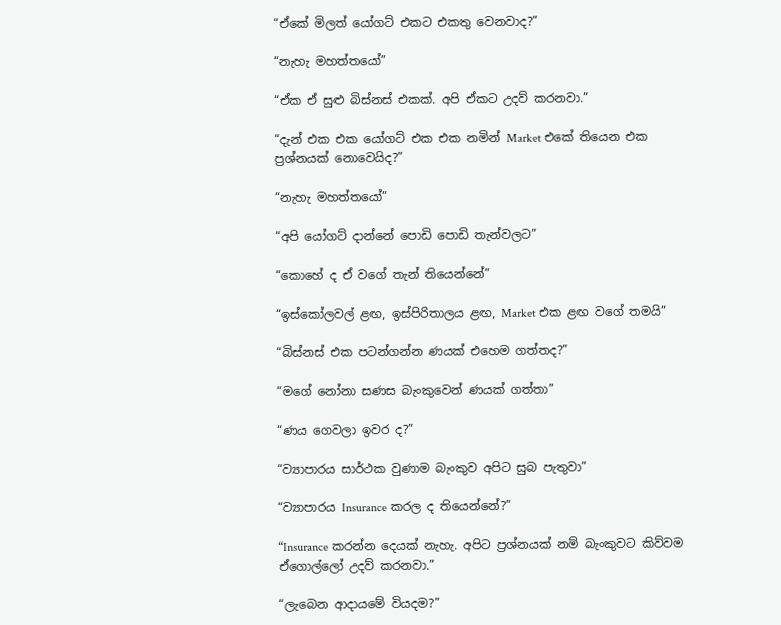“ඒකේ මිලත් යෝගට් එකට එකතු වෙනවාද?”

“නැහැ මහත්තයෝ”

“ඒක ඒ සුළු බිස්නස් එකක්. අපි ඒකට උදව් කරනවා.”

“දැන් එක එක යෝගට් එක එක නමින් Market එකේ තියෙන එක ප්‍රශ්නයක් නොවෙයිද?”

“නැහැ මහත්තයෝ”

“අපි යෝගට් දාන්නේ පොඩි පොඩි තැන්වලට”

“කොහේ ද ඒ වගේ තැන් තියෙන්නේ”

“ඉස්කෝලවල් ළඟ, ඉස්පිරිතාලය ළඟ, Market එක ළඟ වගේ තමයි”

“බිස්නස් එක පටන්ගන්න ණයක් එහෙම ගත්තද?”

“මගේ නෝනා සණස බැංකුවෙන් ණයක් ගත්තා”

“ණය ගෙවලා ඉවර ද?”

“ව්‍යාපාරය සාර්ථක වුණාම බැංකුව අපිට සුබ පැතුවා”

“ව්‍යාපාරය Insurance කරල ද තියෙන්නේ?”

“Insurance කරන්න දෙයක් නැහැ. අපිට ප්‍රශ්නයක් නම් බැංකුවට කිව්වම ඒගොල්ලෝ උදව් කරනවා.”

“ලැබෙන ආදායමේ වියදම?”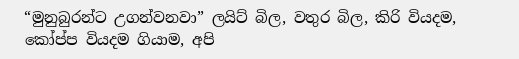“මුනුබුරන්ට උගන්වනවා” ලයිට් බිල, වතුර බිල, කිරි වියදම, කෝප්ප වියදම ගියාම, අපි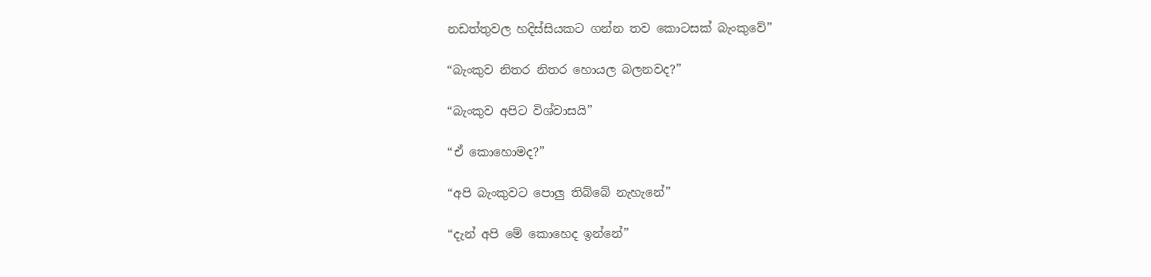නඩත්තුවල හදිස්සියකට ගන්න තව කොටසක් බැංකුවේ”

“බැංකුව නිතර නිතර හොයල බලනවද?”

“බැංකුව අපිට විශ්වාසයි”

“ඒ කොහොමද?”

“අපි බැංකුවට පොලු තිබ්බේ නැහැනේ”

“දැන් අපි මේ කොහෙද ඉන්නේ”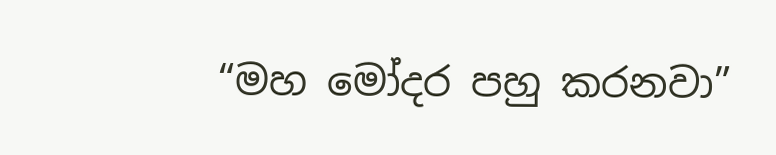“මහ මෝදර පහු කරනවා”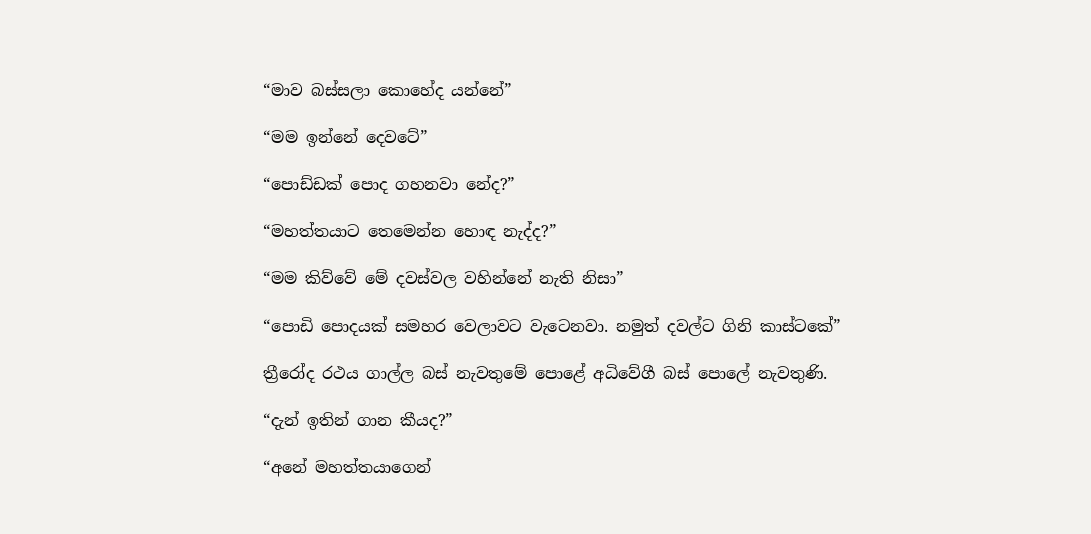“මාව බස්සලා කොහේද යන්නේ”

“මම ඉන්නේ දෙවටේ”

“පොඩ්ඩක් පොද ගහනවා නේද?”

“මහත්තයාට තෙමෙන්න හොඳ නැද්ද?”

“මම කිව්වේ මේ දවස්වල වහින්නේ නැති නිසා”

“පොඩි පොදයක් සමහර වෙලාවට වැටෙනවා. නමුත් දවල්ට ගිනි කාස්ටකේ”

ත්‍රීරෝද රථය ගාල්ල බස් නැවතුමේ පොළේ අධිවේගී බස් පොලේ නැවතුණි.

“දැන් ඉතින් ගාන කීයද?”

“අනේ මහත්තයාගෙන්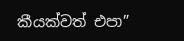කීයක්වත් එපා”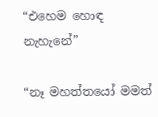“එහෙම හොඳ නැහැනේ”

“නෑ මහත්තයෝ මමත්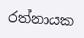රත්නායක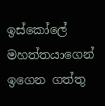ඉස්කෝලේ මහත්තයාගෙන් ඉගෙන ගත්තු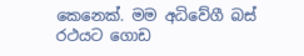කෙනෙක්. මම අධිවේගී බස් රථයට ගොඩ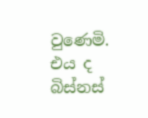වුණෙමි. එය ද බිස්නස්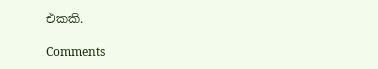එකකි.

Comments